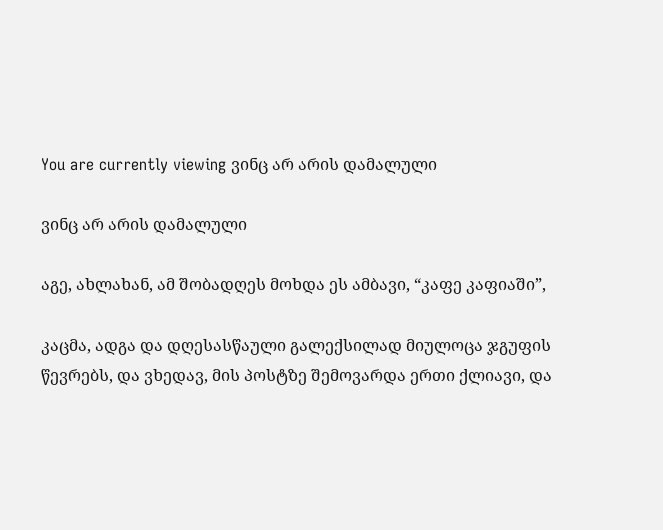You are currently viewing ვინც არ არის დამალული

ვინც არ არის დამალული

აგე, ახლახან, ამ შობადღეს მოხდა ეს ამბავი, “კაფე კაფიაში”,

კაცმა, ადგა და დღესასწაული გალექსილად მიულოცა ჯგუფის წევრებს, და ვხედავ, მის პოსტზე შემოვარდა ერთი ქლიავი, და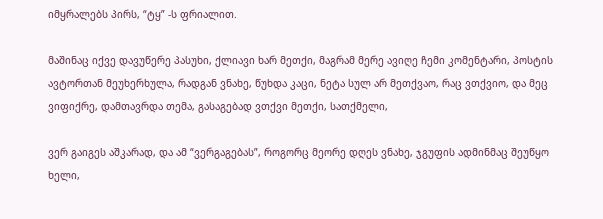იმყრალებს პირს, “ტყ” -ს ფრიალით.

მაშინაც იქვე დავუწერე პასუხი, ქლიავი ხარ მეთქი, მაგრამ მერე ავიღე ჩემი კომენტარი, პოსტის ავტორთან მეუხერხულა, რადგან ვნახე, წუხდა კაცი, ნეტა სულ არ მეთქვაო, რაც ვთქვიო, და მეც ვიფიქრე, დამთავრდა თემა, გასაგებად ვთქვი მეთქი, სათქმელი,

ვერ გაიგეს აშკარად, და ამ “ვერგაგებას”, როგორც მეორე დღეს ვნახე, ჯგუფის ადმინმაც შეუწყო ხელი,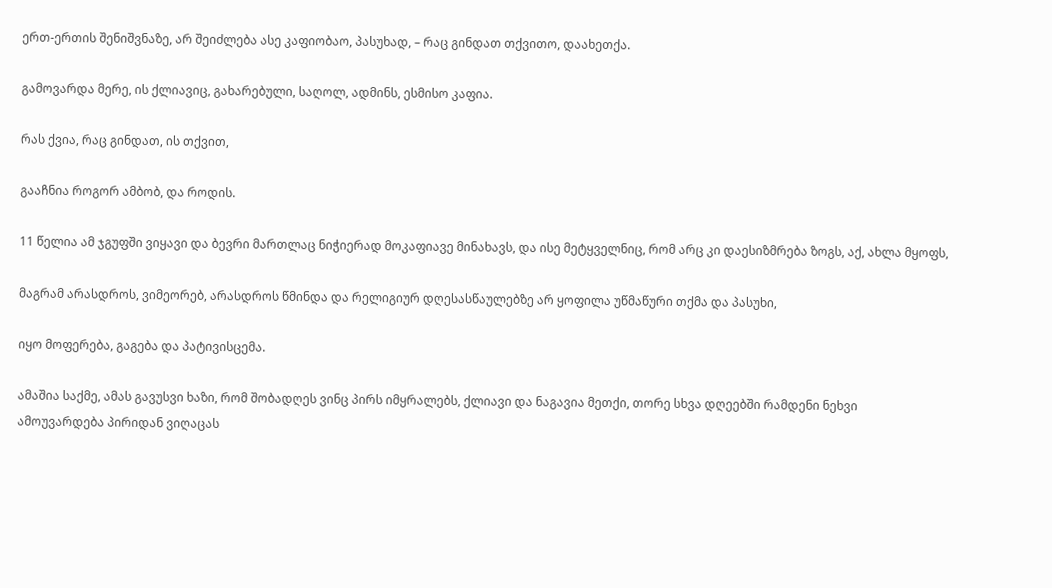ერთ-ერთის შენიშვნაზე, არ შეიძლება ასე კაფიობაო, პასუხად, – რაც გინდათ თქვითო, დაახეთქა.

გამოვარდა მერე, ის ქლიავიც, გახარებული, საღოლ, ადმინს, ესმისო კაფია.

რას ქვია, რაც გინდათ, ის თქვით,

გააჩნია როგორ ამბობ, და როდის.

11 წელია ამ ჯგუფში ვიყავი და ბევრი მართლაც ნიჭიერად მოკაფიავე მინახავს, და ისე მეტყველნიც, რომ არც კი დაესიზმრება ზოგს, აქ, ახლა მყოფს,

მაგრამ არასდროს, ვიმეორებ, არასდროს წმინდა და რელიგიურ დღესასწაულებზე არ ყოფილა უწმაწური თქმა და პასუხი,

იყო მოფერება, გაგება და პატივისცემა.

ამაშია საქმე, ამას გავუსვი ხაზი, რომ შობადღეს ვინც პირს იმყრალებს, ქლიავი და ნაგავია მეთქი, თორე სხვა დღეებში რამდენი ნეხვი ამოუვარდება პირიდან ვიღაცას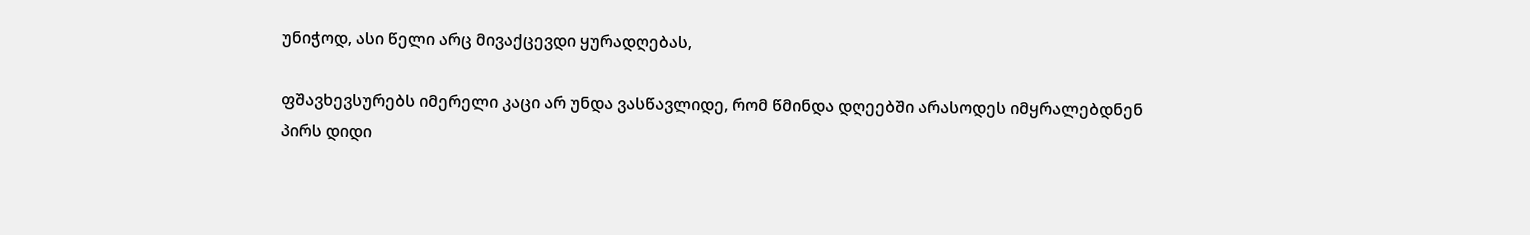უნიჭოდ, ასი წელი არც მივაქცევდი ყურადღებას,

ფშავხევსურებს იმერელი კაცი არ უნდა ვასწავლიდე, რომ წმინდა დღეებში არასოდეს იმყრალებდნენ პირს დიდი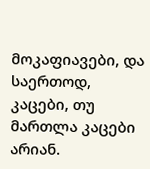მოკაფიავები, და საერთოდ, კაცები, თუ მართლა კაცები არიან.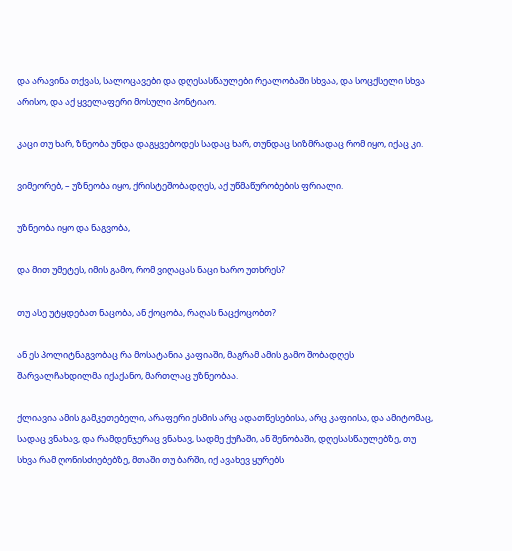და არავინა თქვას, სალოცავები და დღესასწაულები რეალობაში სხვაა, და სოცქსელი სხვა არისო, და აქ ყველაფერი მოსული პონტიაო.

კაცი თუ ხარ, ზნეობა უნდა დაგყვებოდეს სადაც ხარ, თუნდაც სიზმრადაც რომ იყო, იქაც კი.

ვიმეორებ, – უზნეობა იყო, ქრისტეშობადღეს, აქ უწმაწურობების ფრიალი.

უზნეობა იყო და ნაგვობა,

და მით უმეტეს, იმის გამო, რომ ვიღაცას ნაცი ხარო უთხრეს?

თუ ასე უტყდებათ ნაცობა, ან ქოცობა, რაღას ნაცქოცობთ?

ან ეს პოლიტნაგვობაც რა მოსატანია კაფიაში, მაგრამ ამის გამო შობადღეს შარვალჩახდილმა იქაქანო, მართლაც უზნეობაა.

ქლიავია ამის გამკეთებელი, არაფერი ესმის არც ადათწესებისა, არც კაფიისა, და ამიტომაც, სადაც ვნახავ, და რამდენჯერაც ვნახავ, სადმე ქუჩაში, ან შენობაში, დღესასწაულებზე, თუ სხვა რამ ღონისძიებებზე, მთაში თუ ბარში, იქ ავახევ ყურებს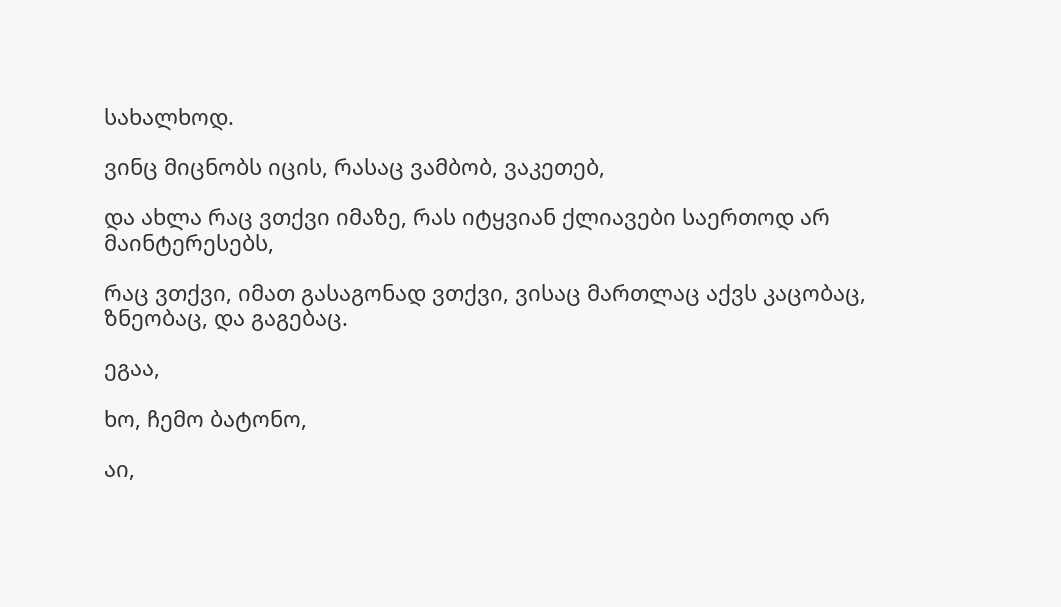სახალხოდ.

ვინც მიცნობს იცის, რასაც ვამბობ, ვაკეთებ,

და ახლა რაც ვთქვი იმაზე, რას იტყვიან ქლიავები საერთოდ არ მაინტერესებს,

რაც ვთქვი, იმათ გასაგონად ვთქვი, ვისაც მართლაც აქვს კაცობაც, ზნეობაც, და გაგებაც.

ეგაა,

ხო, ჩემო ბატონო,

აი,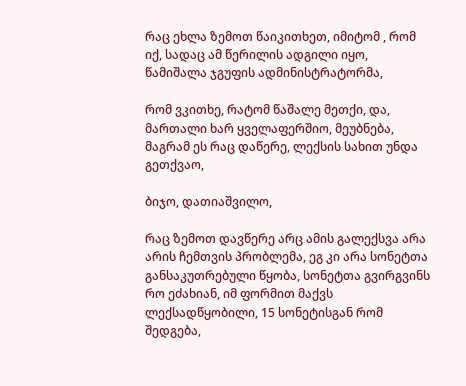რაც ეხლა ზემოთ წაიკითხეთ, იმიტომ , რომ იქ, სადაც ამ წერილის ადგილი იყო, წამიშალა ჯგუფის ადმინისტრატორმა,

რომ ვკითხე, რატომ წაშალე მეთქი, და, მართალი ხარ ყველაფერშიო, მეუბნება, მაგრამ ეს რაც დაწერე, ლექსის სახით უნდა გეთქვაო,

ბიჯო, დათიაშვილო,

რაც ზემოთ დავწერე არც ამის გალექსვა არა არის ჩემთვის პრობლემა, ეგ კი არა სონეტთა განსაკუთრებული წყობა, სონეტთა გვირგვინს რო ეძახიან, იმ ფორმით მაქვს ლექსადწყობილი, 15 სონეტისგან რომ შედგება,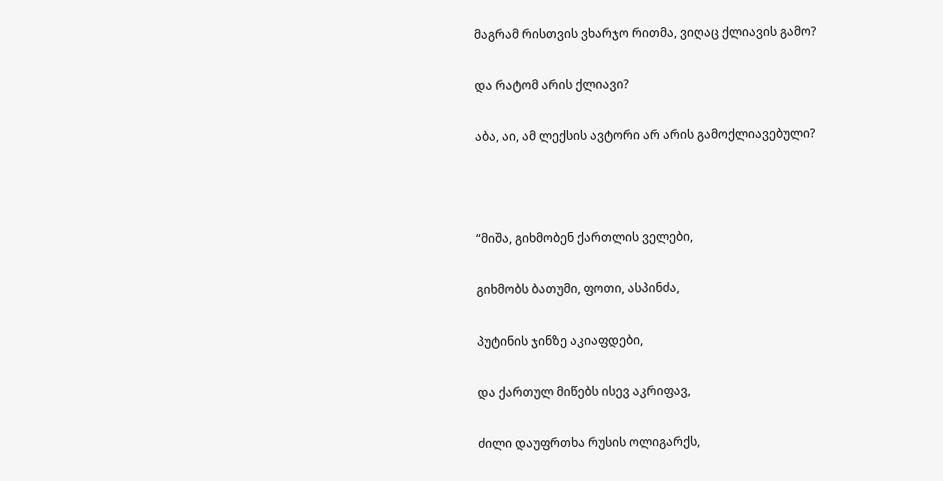მაგრამ რისთვის ვხარჯო რითმა, ვიღაც ქლიავის გამო?

და რატომ არის ქლიავი?

აბა, აი, ამ ლექსის ავტორი არ არის გამოქლიავებული?



“მიშა, გიხმობენ ქართლის ველები,

გიხმობს ბათუმი, ფოთი, ასპინძა,

პუტინის ჯინზე აკიაფდები,

და ქართულ მიწებს ისევ აკრიფავ,

ძილი დაუფრთხა რუსის ოლიგარქს,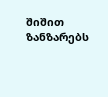შიშით ზანზარებს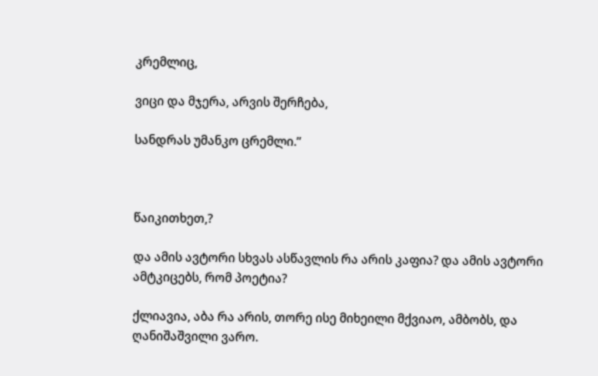კრემლიც,

ვიცი და მჯერა, არვის შერჩება,

სანდრას უმანკო ცრემლი.”



წაიკითხეთ,?

და ამის ავტორი სხვას ასწავლის რა არის კაფია? და ამის ავტორი ამტკიცებს, რომ პოეტია?

ქლიავია, აბა რა არის, თორე ისე მიხეილი მქვიაო, ამბობს, და ღანიშაშვილი ვარო.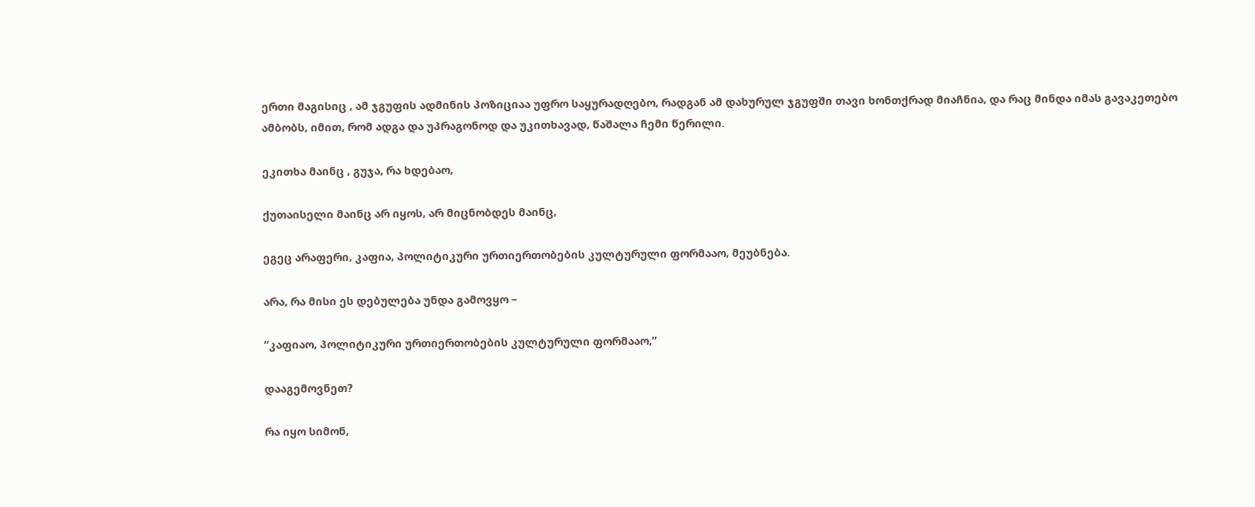ერთი მაგისიც , ამ ჯგუფის ადმინის პოზიციაა უფრო საყურადღებო, რადგან ამ დახურულ ჯგუფში თავი ხონთქრად მიაჩნია, და რაც მინდა იმას გავაკეთებო ამბობს, იმით, რომ ადგა და უპრაგონოდ და უკითხავად, წაშალა ჩემი წერილი.

ეკითხა მაინც , გუჯა, რა ხდებაო,

ქუთაისელი მაინც არ იყოს, არ მიცნობდეს მაინც,

ეგეც არაფერი, კაფია, პოლიტიკური ურთიერთობების კულტურული ფორმააო, მეუბნება.

არა, რა მისი ეს დებულება უნდა გამოვყო –

“კაფიაო, პოლიტიკური ურთიერთობების კულტურული ფორმააო,”

დააგემოვნეთ?

რა იყო სიმონ,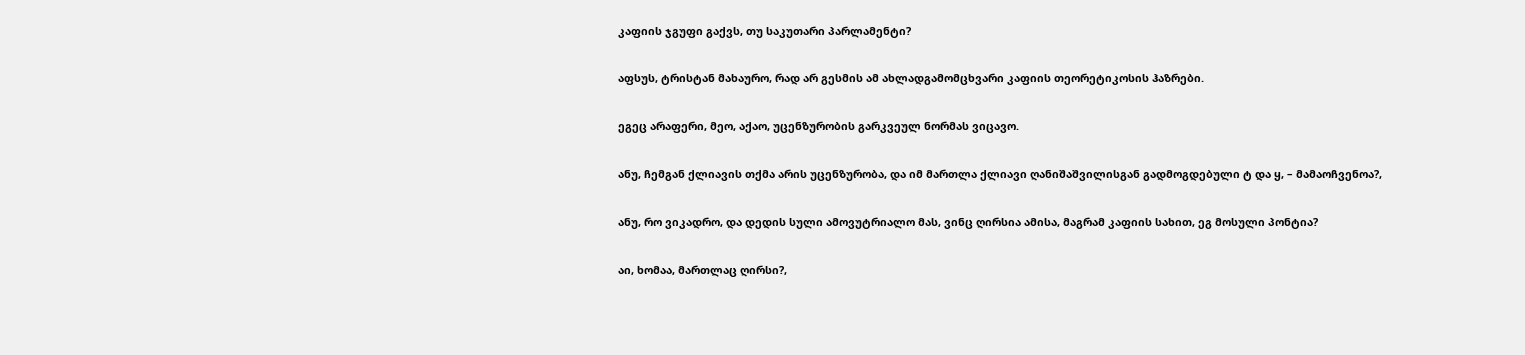კაფიის ჯგუფი გაქვს, თუ საკუთარი პარლამენტი?

აფსუს, ტრისტან მახაურო, რად არ გესმის ამ ახლადგამომცხვარი კაფიის თეორეტიკოსის ჰაზრები.

ეგეც არაფერი, მეო, აქაო, უცენზურობის გარკვეულ ნორმას ვიცავო.

ანუ, ჩემგან ქლიავის თქმა არის უცენზურობა, და იმ მართლა ქლიავი ღანიშაშვილისგან გადმოგდებული ტ და ყ, – მამაოჩვენოა?,

ანუ, რო ვიკადრო, და დედის სული ამოვუტრიალო მას, ვინც ღირსია ამისა, მაგრამ კაფიის სახით, ეგ მოსული პონტია?

აი, ხომაა, მართლაც ღირსი?,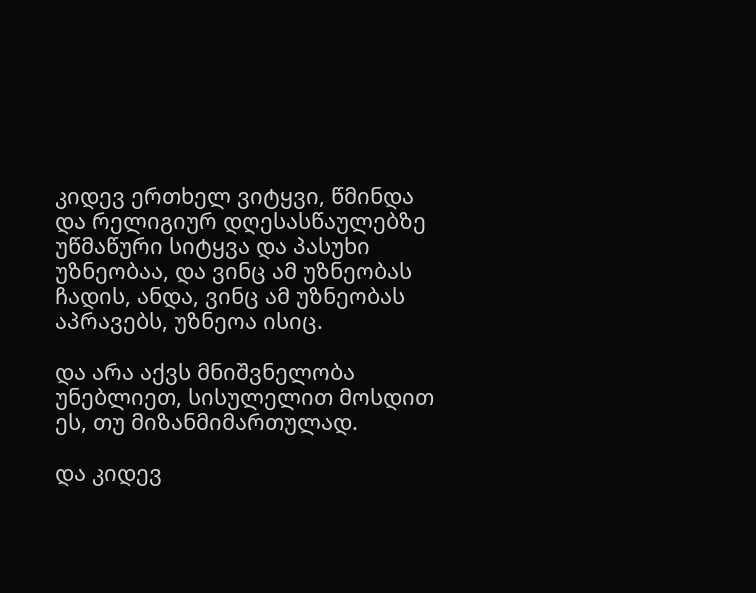კიდევ ერთხელ ვიტყვი, წმინდა და რელიგიურ დღესასწაულებზე უწმაწური სიტყვა და პასუხი უზნეობაა, და ვინც ამ უზნეობას ჩადის, ანდა, ვინც ამ უზნეობას აპრავებს, უზნეოა ისიც.

და არა აქვს მნიშვნელობა უნებლიეთ, სისულელით მოსდით ეს, თუ მიზანმიმართულად.

და კიდევ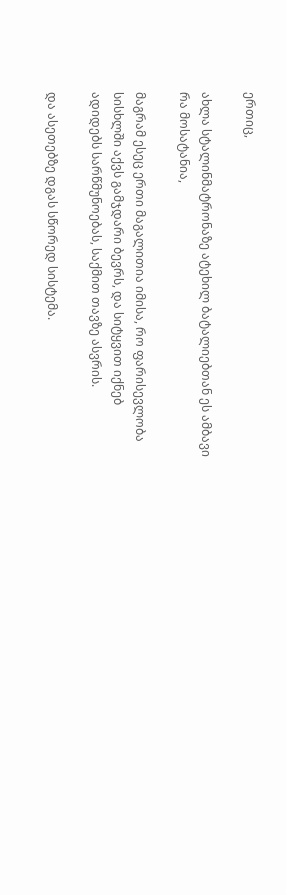ერთიც,

ახლა სტალინმატრონაზე ატეხილ ბატალიებთან ეს ამბავი რა მოსატანია,

მაგრამ ესეც ერთი მაგალითია იმისა, რო ფარისევლობა სისხლში აქვს გამჯდარი ბევრს, და სიტყვით იქნებ ადიდებს სარწმუნოებას, საქმით თავზე ასვრის.

და ასეთებზე დგას სწორედ სისტემა.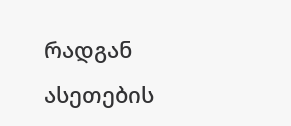რადგან ასეთების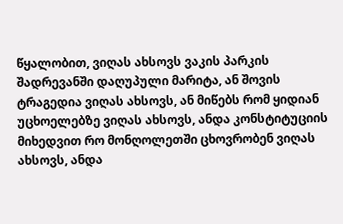წყალობით, ვიღას ახსოვს ვაკის პარკის შადრევანში დაღუპული მარიტა, ან შოვის ტრაგედია ვიღას ახსოვს, ან მიწებს რომ ყიდიან უცხოელებზე ვიღას ახსოვს, ანდა კონსტიტუციის მიხედვით რო მონღოლეთში ცხოვრობენ ვიღას ახსოვს, ანდა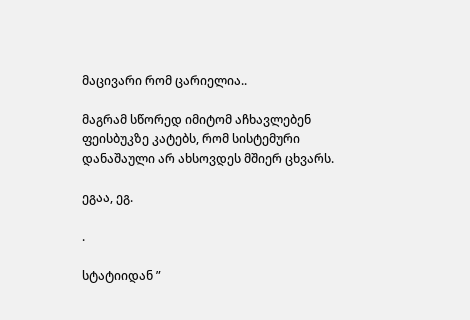მაცივარი რომ ცარიელია..

მაგრამ სწორედ იმიტომ აჩხავლებენ ფეისბუკზე კატებს, რომ სისტემური დანაშაული არ ახსოვდეს მშიერ ცხვარს.

ეგაა, ეგ.

.

სტატიიდან ”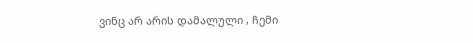ვინც არ არის დამალული , ჩემი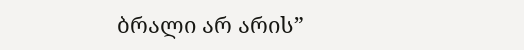ბრალი არ არის”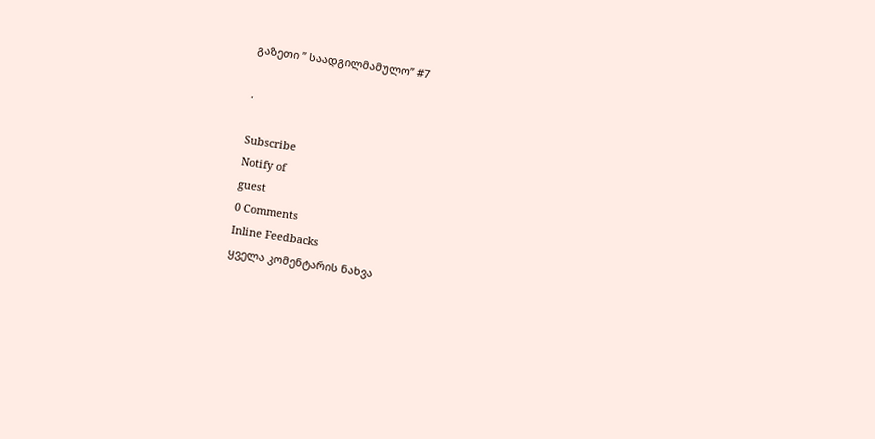გაზეთი ” საადგილმამულო” #7

.

Subscribe
Notify of
guest
0 Comments
Inline Feedbacks
ყველა კომენტარის ნახვა